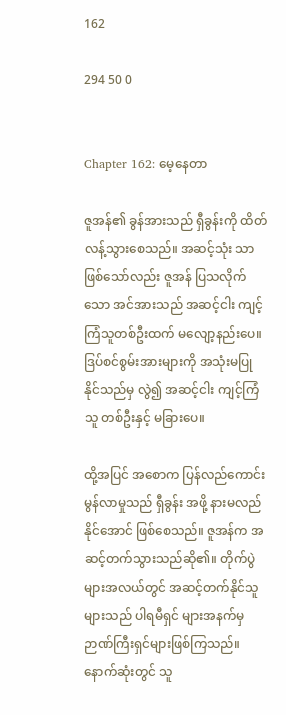162

294 50 0


Chapter 162: မေ့နေတာ

ဇူအန်၏ ခွန်အားသည် ရှီခွန်းကို ထိတ်လန့်သွားစေသည်။ အဆင့်သုံး သာဖြစ်သော်လည်း ဇူအန် ပြသလိုက်သော အင်အားသည် အဆင့်ငါး ကျင့်ကြံသူတစ်ဦးထက် မလျော့နည်းပေ။ ဒြပ်စင်စွမ်းအားများကို အသုံးမပြုနိုင်သည်မှ လွဲ၍ အဆင့်ငါး ကျင့်ကြံသူ တစ်ဦးနှင့် မခြားပေ။

ထို့အပြင် အစောက ပြန်လည်ကောင်းမွန်လာမှုသည် ရှီခွန်း အဖို့ နားမလည်နိုင်အောင် ဖြစ်စေသည်။ ဇူအန်က အဆင့်တက်သွားသည်ဆို၏။ တိုက်ပွဲများအလယ်တွင် အဆင့်တက်နိုင်သူများသည် ပါရမီရှင် များအနက်မှ ဉာဏ်ကြီးရှင်များဖြစ်ကြသည်။ နောက်ဆုံးတွင် သူ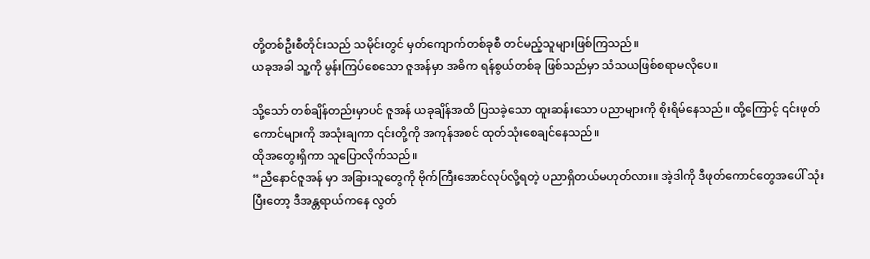တို့တစ်ဦးစီတိုင်းသည် သမိုင်းတွင် မှတ်ကျောက်တစ်ခုစီ တင်မည့်သူများဖြစ်ကြသည်။
ယခုအခါ သူ့ကို မွန်းကြပ်စေသော ဇူအန်မှာ အဓိက ရန်စွယ်တစ်ခု ဖြစ်သည်မှာ သံသယဖြစ်စရာမလိုပေ။

သို့သော် တစ်ချိန်တည်းမှာပင် ဇူအန် ယခုချိန်အထိ ပြသခဲ့သော ထူးဆန်းသော ပညာများကို စိုးရိမ်နေသည်။ ထို့ကြောင့် ၎င်းဖုတ်ကောင်များကို အသုံးချကာ ၎င်းတို့ကို အကုန်အစင် ထုတ်သုံးစေချင်နေသည်။
ထိုအတွေးရှိကာ သူပြောလိုက်သည်။
“ညီနောင်ဇူအန် မှာ အခြားသူတွေကို ဗိုက်ကြီးအောင်လုပ်လို့ရတဲ့ ပညာရှိတယ်မဟုတ်လား။ အဲ့ဒါကို ဒီဖုတ်ကောင်တွေအပေါ် သုံးပြီးတော့ ဒီအန္တရာယ်ကနေ လွတ်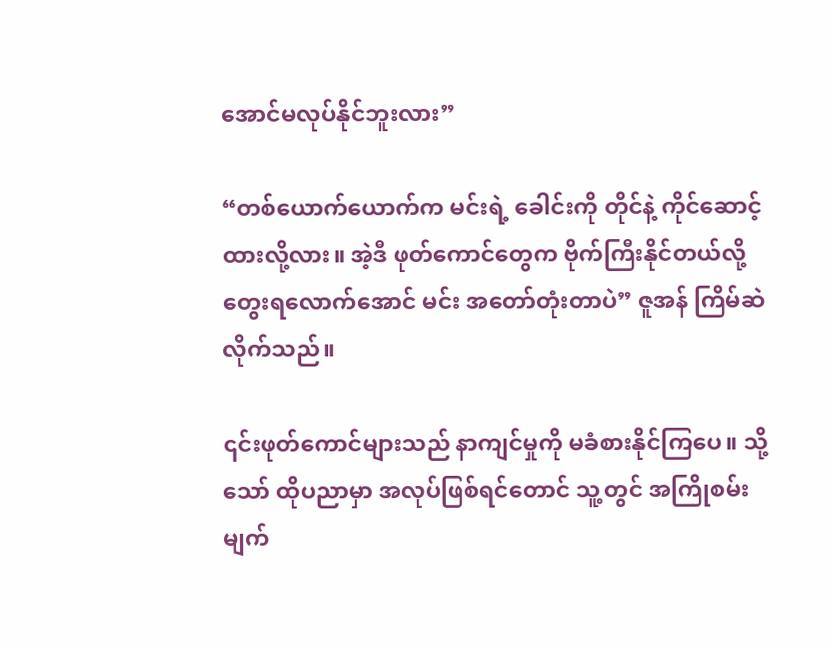အောင်မလုပ်နိုင်ဘူးလား”

“တစ်ယောက်ယောက်က မင်းရဲ့ ခေါင်းကို တိုင်နဲ့ ကိုင်ဆောင့်ထားလို့လား။ အဲ့ဒီ ဖုတ်ကောင်တွေက ဗိုက်ကြီးနိုင်တယ်လို့ တွေးရလောက်အောင် မင်း အတော်တုံးတာပဲ” ဇူအန် ကြိမ်ဆဲလိုက်သည်။

၎င်းဖုတ်ကောင်များသည် နာကျင်မှုကို မခံစားနိုင်ကြပေ။ သို့သော် ထိုပညာမှာ အလုပ်ဖြစ်ရင်တောင် သူ့တွင် အကြိုစမ်းမျက်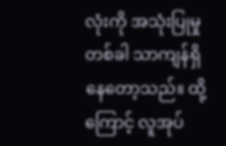လုံးကို အသုံးပြုမှု တစ်ခါ သာကျန်ရှိနေတော့သည်။ ထို့ကြောင့် လူအုပ်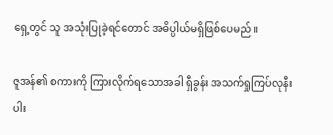ရှေ့တွင် သူ အသုံးပြုခဲ့ရင်တောင် အဓိပ္ပါယ်မရှိဖြစ်ပေမည်။

ဇူအန်၏ စကားကို ကြားလိုက်ရသောအခါ ရှီခွန်း အသက်ရှုကြပ်လုနီးပါး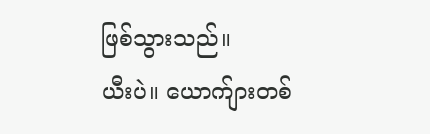ဖြစ်သွားသည်။
ယီးပဲ။ ယောက်ျားတစ်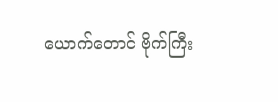ယောက်တောင် ဗိုက်ကြီး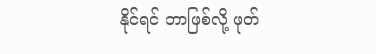နိုင်ရင် ဘာဖြစ်လို့ ဖုတ်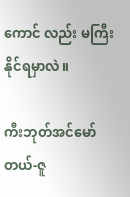ကောင် လည်း မကြီးနိုင်ရမှာလဲ။

ကီးဘုတ်အင်မော်တယ်-ဇူ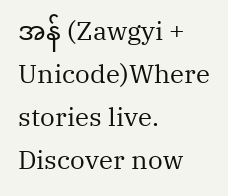အန် (Zawgyi + Unicode)Where stories live. Discover now